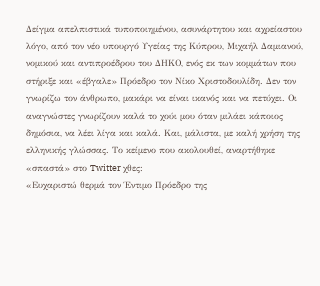Δείγμα απελπιστικά τυποποιημένου, ασυνάρτητου και αχρείαστου λόγο, από τον νέο υπουργό Υγείας της Κύπρου, Μιχαήλ Δαμιανού, νομικού και αντιπροέδρου του ΔΗΚΟ, ενός εκ των κομμάτων που στήριξε και «έβγαλε» Πρόεδρο τον Νίκο Χριστοδουλίδη. Δεν τον γνωρίζω τον άνθρωπο, μακάρι να είναι ικανός και να πετύχει. Οι αναγνώστες γνωρίζουν καλά το χούι μου όταν μιλάει κάποιος δημόσια, να λέει λίγα και καλά. Και, μάλιστα, με καλή χρήση της ελληνικής γλώσσας. Το κείμενο που ακολουθεί, αναρτήθηκε «σπαστά» στο Twitter χθες:
«Ευχαριστώ θερμά τον Έντιμο Πρόεδρο της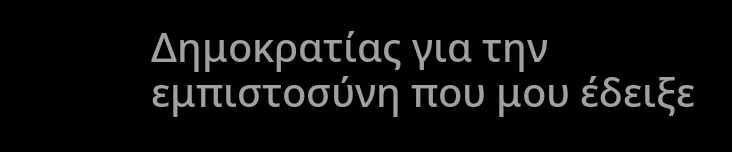Δημοκρατίας για την εμπιστοσύνη που μου έδειξε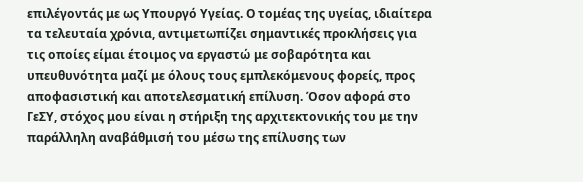επιλέγοντάς με ως Υπουργό Υγείας. Ο τομέας της υγείας, ιδιαίτερα τα τελευταία χρόνια, αντιμετωπίζει σημαντικές προκλήσεις για τις οποίες είμαι έτοιμος να εργαστώ με σοβαρότητα και υπευθυνότητα μαζί με όλους τους εμπλεκόμενους φορείς, προς αποφασιστική και αποτελεσματική επίλυση. Όσον αφορά στο ΓεΣΥ, στόχος μου είναι η στήριξη της αρχιτεκτονικής του με την παράλληλη αναβάθμισή του μέσω της επίλυσης των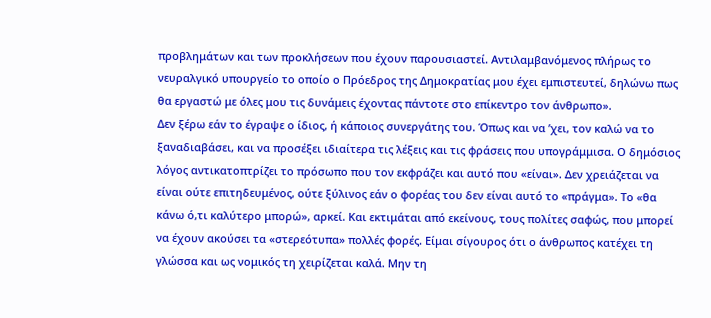προβλημάτων και των προκλήσεων που έχουν παρουσιαστεί. Αντιλαμβανόμενος πλήρως το νευραλγικό υπουργείο το οποίο ο Πρόεδρος της Δημοκρατίας μου έχει εμπιστευτεί, δηλώνω πως θα εργαστώ με όλες μου τις δυνάμεις έχοντας πάντοτε στο επίκεντρο τον άνθρωπο».
Δεν ξέρω εάν το έγραψε ο ίδιος, ή κάποιος συνεργάτης του. Όπως και να ’χει, τον καλώ να το ξαναδιαβάσει, και να προσέξει ιδιαίτερα τις λέξεις και τις φράσεις που υπογράμμισα. Ο δημόσιος λόγος αντικατοπτρίζει το πρόσωπο που τον εκφράζει και αυτό που «είναι». Δεν χρειάζεται να είναι ούτε επιτηδευμένος, ούτε ξύλινος εάν ο φορέας του δεν είναι αυτό το «πράγμα». Το «θα κάνω ό,τι καλύτερο μπορώ», αρκεί. Και εκτιμάται από εκείνους, τους πολίτες σαφώς, που μπορεί να έχουν ακούσει τα «στερεότυπα» πολλές φορές. Είμαι σίγουρος ότι ο άνθρωπος κατέχει τη γλώσσα και ως νομικός τη χειρίζεται καλά. Μην τη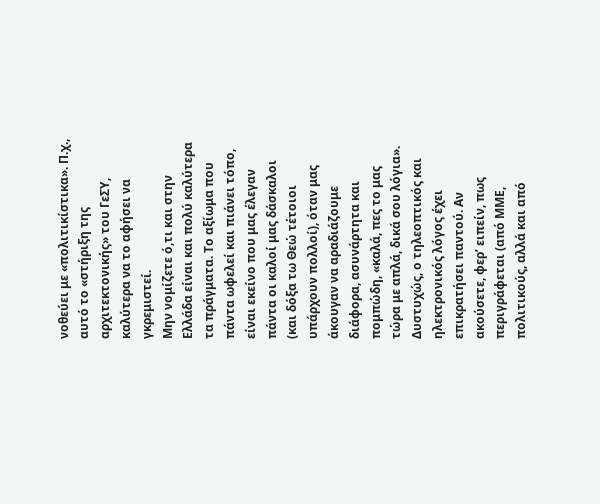νοθεύει με «πολιτικίστικα». Π.χ., αυτό το «στήριξη της αρχιτεκτονικής» του ΓεΣΥ, καλύτερα να το αφήσει να γκρεμιστεί.
Μην νομίζετε ό,τι και στην Ελλάδα είναι και πολύ καλύτερα τα πράγματα. Το αξίωμα που πάντα ωφελεί και πιάνει τόπο, είναι εκείνο που μας έλεγαν πάντα οι καλοί μας δάσκαλοι (και δόξα τω Θεώ τέτοιοι υπάρχουν πολλοί), όταν μας άκουγαν να αραδιάζουμε διάφορα, ασυνάρτητα και πομπώδη, «καλά, πες το μας τώρα με απλά, δικά σου λόγια».
Δυστυχώς, ο τηλεοπτικός και ηλεκτρονικός λόγος έχει επικρατήσει παντού. Αν ακούσετε, φερ’ ειπείν, πως περιγράφεται (από ΜΜΕ, πολιτικούς, αλλά και από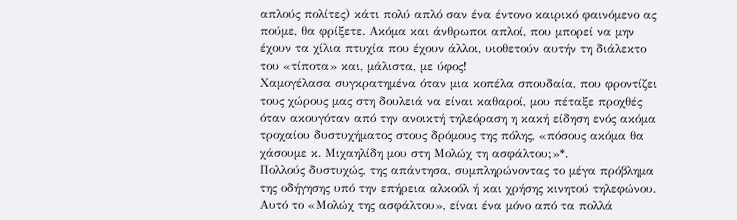απλούς πολίτες) κάτι πολύ απλό σαν ένα έντονο καιρικό φαινόμενο ας πούμε, θα φρίξετε. Ακόμα και άνθρωποι απλοί, που μπορεί να μην έχουν τα χίλια πτυχία που έχουν άλλοι, υιοθετούν αυτήν τη διάλεκτο του «τίποτα» και, μάλιστα, με ύφος!
Χαμογέλασα συγκρατημένα όταν μια κοπέλα σπουδαία, που φροντίζει τους χώρους μας στη δουλειά να είναι καθαροί, μου πέταξε προχθές όταν ακουγόταν από την ανοικτή τηλεόραση η κακή είδηση ενός ακόμα τροχαίου δυστυχήματος στους δρόμους της πόλης, «πόσους ακόμα θα χάσουμε κ. Μιχαηλίδη μου στη Μολώχ τη ασφάλτου;»*.
Πολλούς δυστυχώς, της απάντησα, συμπληρώνοντας το μέγα πρόβλημα της οδήγησης υπό την επήρεια αλκοόλ ή και χρήσης κινητού τηλεφώνου. Αυτό το «Μολώχ της ασφάλτου», είναι ένα μόνο από τα πολλά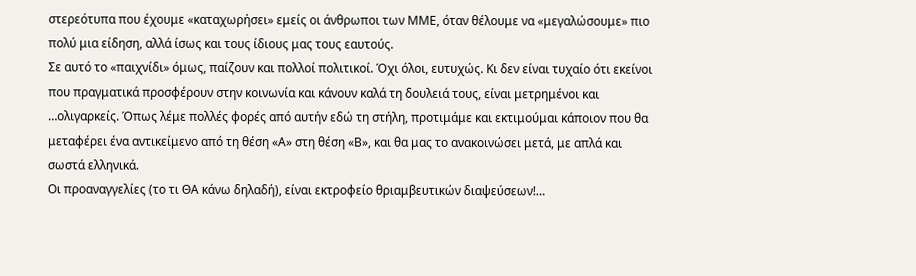στερεότυπα που έχουμε «καταχωρήσει» εμείς οι άνθρωποι των ΜΜΕ, όταν θέλουμε να «μεγαλώσουμε» πιο πολύ μια είδηση, αλλά ίσως και τους ίδιους μας τους εαυτούς.
Σε αυτό το «παιχνίδι» όμως, παίζουν και πολλοί πολιτικοί. Όχι όλοι, ευτυχώς. Κι δεν είναι τυχαίο ότι εκείνοι που πραγματικά προσφέρουν στην κοινωνία και κάνουν καλά τη δουλειά τους, είναι μετρημένοι και …ολιγαρκείς. Όπως λέμε πολλές φορές από αυτήν εδώ τη στήλη, προτιμάμε και εκτιμούμαι κάποιον που θα μεταφέρει ένα αντικείμενο από τη θέση «Α» στη θέση «Β», και θα μας το ανακοινώσει μετά, με απλά και σωστά ελληνικά.
Οι προαναγγελίες (το τι ΘΑ κάνω δηλαδή), είναι εκτροφείο θριαμβευτικών διαψεύσεων!…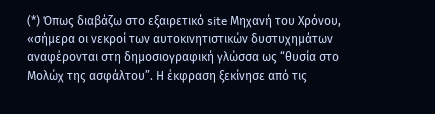(*) Όπως διαβάζω στο εξαιρετικό site Μηχανή του Χρόνου, «σήμερα οι νεκροί των αυτοκινητιστικών δυστυχημάτων αναφέρονται στη δημοσιογραφική γλώσσα ως “θυσία στο Μολώχ της ασφάλτου”. Η έκφραση ξεκίνησε από τις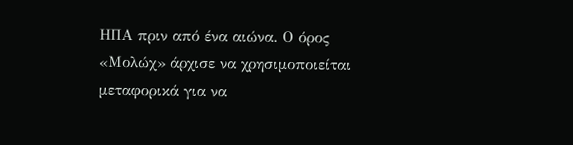ΗΠΑ πριν από ένα αιώνα. Ο όρος «Μολώχ» άρχισε να χρησιμοποιείται μεταφορικά για να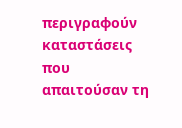περιγραφούν καταστάσεις που απαιτούσαν τη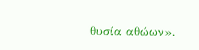θυσία αθώων».